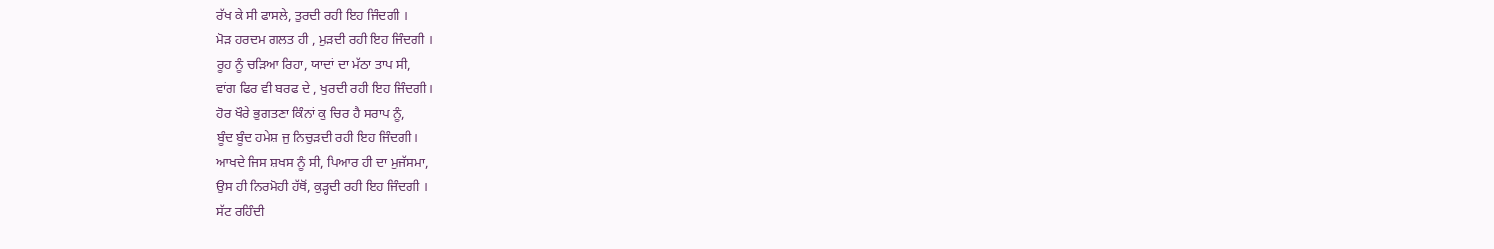ਰੱਖ ਕੇ ਸੀ ਫਾਸਲੇ, ਤੁਰਦੀ ਰਹੀ ਇਹ ਜਿੰਦਗੀ ।
ਮੋੜ ਹਰਦਮ ਗਲਤ ਹੀ , ਮੁੜਦੀ ਰਹੀ ਇਹ ਜਿੰਦਗੀ ।
ਰੂਹ ਨੂੰ ਚੜਿਆ ਰਿਹਾ, ਯਾਦਾਂ ਦਾ ਮੱਠਾ ਤਾਪ ਸੀ,
ਵਾਂਗ ਫਿਰ ਵੀ ਬਰਫ ਦੇ , ਖੁਰਦੀ ਰਹੀ ਇਹ ਜਿੰਦਗੀ।
ਹੋਰ ਖੌਰੇ ਭੁਗਤਣਾ ਕਿੰਨਾਂ ਕੁ ਚਿਰ ਹੈ ਸਰਾਪ ਨੂੰ,
ਬੂੰਦ ਬੂੰਦ ਹਮੇਸ਼ ਜੁ ਨਿਚੁੜਦੀ ਰਹੀ ਇਹ ਜਿੰਦਗੀ।
ਆਖਦੇ ਜਿਸ ਸ਼ਖਸ ਨੂੰ ਸੀ, ਪਿਆਰ ਹੀ ਦਾ ਮੁਜੱਸਮਾ,
ਉਸ ਹੀ ਨਿਰਮੋਹੀ ਹੱਥੋਂ, ਕੁੜ੍ਹਦੀ ਰਹੀ ਇਹ ਜਿੰਦਗੀ ।
ਸੱਟ ਰਹਿੰਦੀ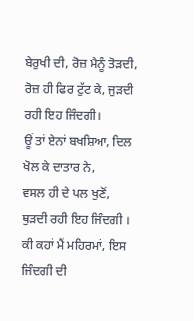ਬੇਰੁਖੀ ਦੀ, ਰੋਜ਼ ਮੈਨੂੰ ਤੋੜਦੀ,
ਰੋਜ਼ ਹੀ ਫਿਰ ਟੁੱਟ ਕੇ, ਜੁੜਦੀ ਰਹੀ ਇਹ ਜਿੰਦਗੀ।
ਊਂ ਤਾਂ ਏਨਾਂ ਬਖਸ਼ਿਆ, ਦਿਲ ਖੋਲ ਕੇ ਦਾਤਾਰ ਨੇ,
ਵਸਲ ਹੀ ਦੇ ਪਲ ਖੁਣੋਂ, ਥੁੜਦੀ ਰਹੀ ਇਹ ਜਿੰਦਗੀ ।
ਕੀ ਕਹਾਂ ਮੈਂ ਮਹਿਰਮਾਂ, ਇਸ ਜਿੰਦਗੀ ਦੀ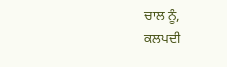ਚਾਲ ਨੂੰ,
ਕਲਪਦੀ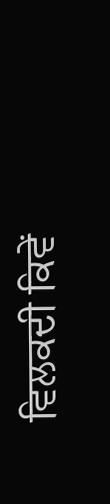ਵਿਲਕਦੀ ਕਿਵੇਂ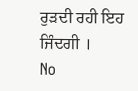ਰੁੜਦੀ ਰਹੀ ਇਹ ਜਿੰਦਗੀ ।
No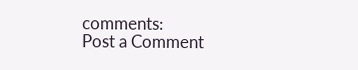comments:
Post a Comment